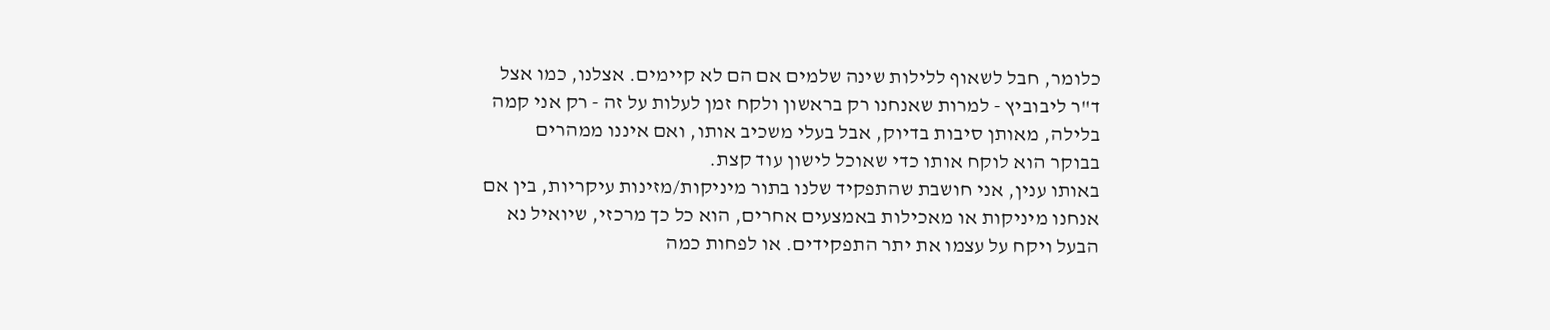כלומר, חבל לשאוף ללילות שינה שלמים אם הם לא קיימים. אצלנו, כמו אצל ד"ר ליבוביץ - למרות שאנחנו רק בראשון ולקח זמן לעלות על זה - רק אני קמה בלילה, מאותן סיבות בדיוק, אבל בעלי משכיב אותו, ואם איננו ממהרים בבוקר הוא לוקח אותו כדי שאוכל לישון עוד קצת.
באותו ענין, אני חושבת שהתפקיד שלנו בתור מיניקות/מזינות עיקריות, בין אם אנחנו מיניקות או מאכילות באמצעים אחרים, הוא כל כך מרכזי, שיואיל נא הבעל ויקח על עצמו את יתר התפקידים. או לפחות כמה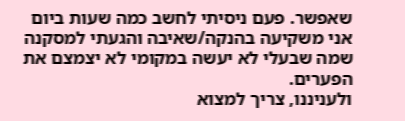שאפשר. פעם ניסיתי לחשב כמה שעות ביום אני משקיעה בהנקה/שאיבה והגעתי למסקנה שמה שבעלי לא יעשה במקומי לא יצמצם את הפערים.
ולעניננו, צריך למצוא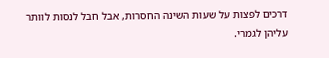דרכים לפצות על שעות השינה החסרות, אבל חבל לנסות לוותר עליהן לגמרי.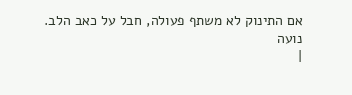אם התינוק לא משתף פעולה, חבל על כאב הלב.
נועה
|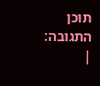תוכן התגובה:
|